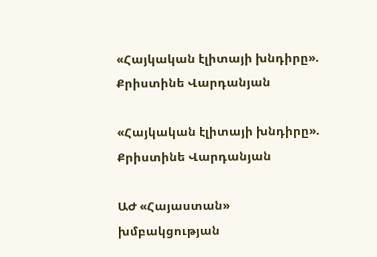«Հայկական էլիտայի խնդիրը». Քրիստինե Վարդանյան

«Հայկական էլիտայի խնդիրը». Քրիստինե Վարդանյան

ԱԺ «Հայաստան» խմբակցության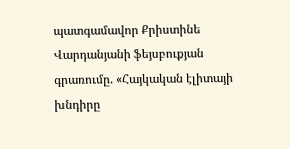պատգամավոր Քրիստինե Վարդանյանի ֆեյսբուքյան գրառումը. «Հայկական էլիտայի խնդիրը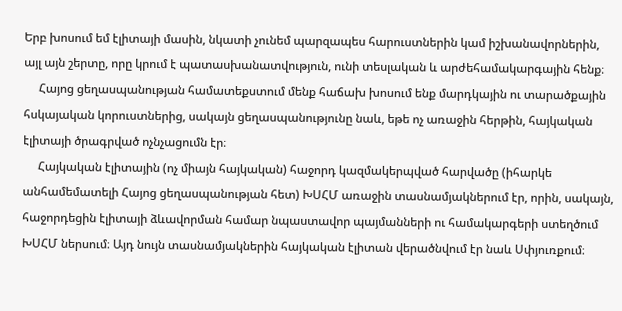Երբ խոսում եմ էլիտայի մասին, նկատի չունեմ պարզապես հարուստներին կամ իշխանավորներին, այլ այն շերտը, որը կրում է պատասխանատվություն, ունի տեսլական և արժեհամակարգային հենք։
     Հայոց ցեղասպանության համատեքստում մենք հաճախ խոսում ենք մարդկային ու տարածքային հսկայական կորուստներից, սակայն ցեղասպանությունը նաև, եթե ոչ առաջին հերթին, հայկական էլիտայի ծրագրված ոչնչացումն էր։
     Հայկական էլիտային (ոչ միայն հայկական) հաջորդ կազմակերպված հարվածը (իհարկե անհամեմատելի Հայոց ցեղասպանության հետ) ԽՍՀՄ առաջին տասնամյակներում էր, որին, սակայն, հաջորդեցին էլիտայի ձևավորման համար նպաստավոր պայմանների ու համակարգերի ստեղծում ԽՍՀՄ ներսում։ Այդ նույն տասնամյակներին հայկական էլիտան վերածնվում էր նաև Սփյուռքում։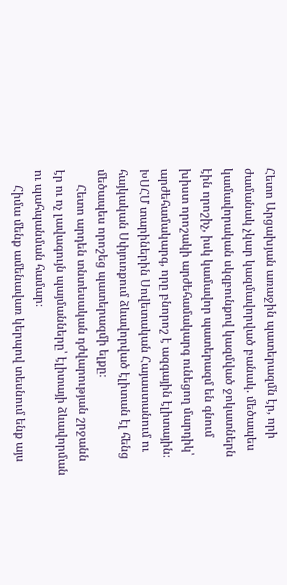Հետո Արցախյան առաջին պատերազմն էր, որի ժամանակ չկար կազմավորված բանակ. մեծապես կամավորական սկզբունքով կազմված ջոկատներն էին որոշիչ, իսկ կամավոր պատերազմ են գնում խիստ որոշակի արժեհամակարգ ունեցող մարդիկ՝ արժեհամակարգ, որը բնորոշ է ազգային էլիտային։ ԽՍՀՄ տարիներին Սովետական Հայաստանում ու հայկական Սփյուռքում ձևավորված էլիտան էլ հենց մեծապես որոշեց պատերազմի ելքը։
     Հետո արդեն տնտեսական դժվարության շրջանն էր ու ոչ լավագույն պայմանները՝ էլիտայի ձևավորման ու պահպանման համար։
     Հիմա մենք ամենավառ կերպով տեսնում ենք այս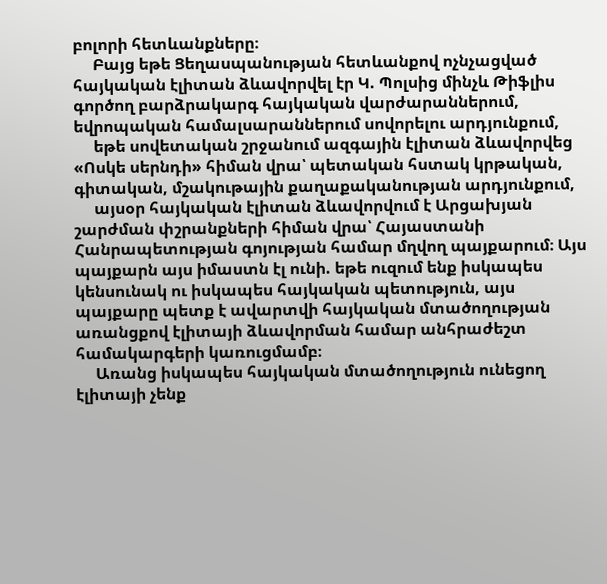բոլորի հետևանքները։
     Բայց եթե Ցեղասպանության հետևանքով ոչնչացված հայկական էլիտան ձևավորվել էր Կ. Պոլսից մինչև Թիֆլիս գործող բարձրակարգ հայկական վարժարաններում, եվրոպական համալսարաններում սովորելու արդյունքում,
     եթե սովետական շրջանում ազգային էլիտան ձևավորվեց «Ոսկե սերնդի» հիման վրա՝ պետական հստակ կրթական, գիտական, մշակութային քաղաքականության արդյունքում,
     այսօր հայկական էլիտան ձևավորվում է Արցախյան շարժման փշրանքների հիման վրա՝ Հայաստանի Հանրապետության գոյության համար մղվող պայքարում։ Այս պայքարն այս իմաստն էլ ունի. եթե ուզում ենք իսկապես կենսունակ ու իսկապես հայկական պետություն, այս պայքարը պետք է ավարտվի հայկական մտածողության առանցքով էլիտայի ձևավորման համար անհրաժեշտ համակարգերի կառուցմամբ։
     Առանց իսկապես հայկական մտածողություն ունեցող էլիտայի չենք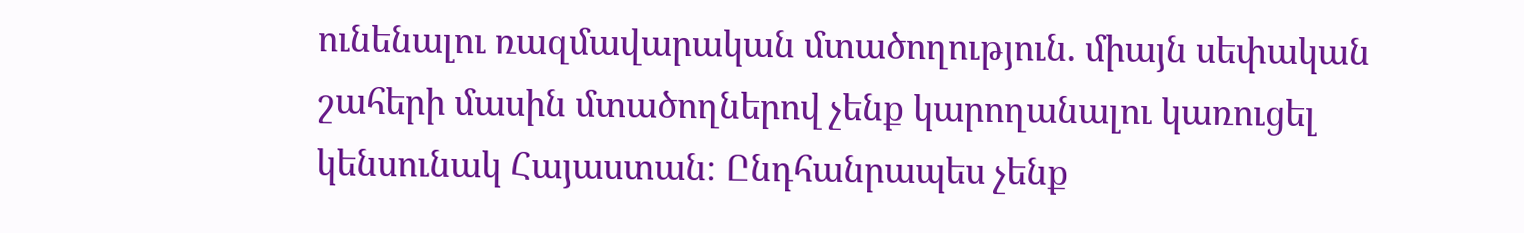ունենալու ռազմավարական մտածողություն. միայն սեփական շահերի մասին մտածողներով չենք կարողանալու կառուցել կենսունակ Հայաստան։ Ընդհանրապես չենք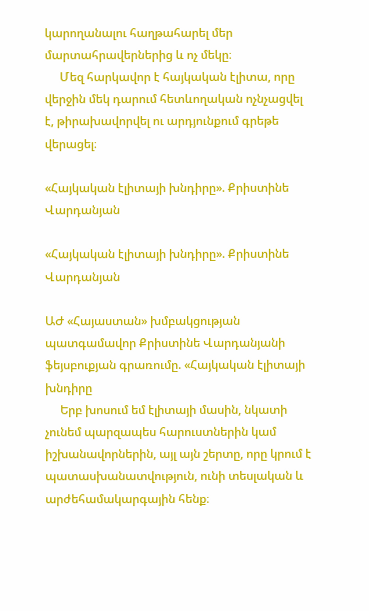կարողանալու հաղթահարել մեր մարտահրավերներից և ոչ մեկը։
     Մեզ հարկավոր է հայկական էլիտա, որը վերջին մեկ դարում հետևողական ոչնչացվել է, թիրախավորվել ու արդյունքում գրեթե վերացել։

«Հայկական էլիտայի խնդիրը». Քրիստինե Վարդանյան

«Հայկական էլիտայի խնդիրը». Քրիստինե Վարդանյան

ԱԺ «Հայաստան» խմբակցության պատգամավոր Քրիստինե Վարդանյանի ֆեյսբուքյան գրառումը. «Հայկական էլիտայի խնդիրը
     Երբ խոսում եմ էլիտայի մասին, նկատի չունեմ պարզապես հարուստներին կամ իշխանավորներին, այլ այն շերտը, որը կրում է պատասխանատվություն, ունի տեսլական և արժեհամակարգային հենք։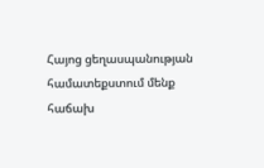Հայոց ցեղասպանության համատեքստում մենք հաճախ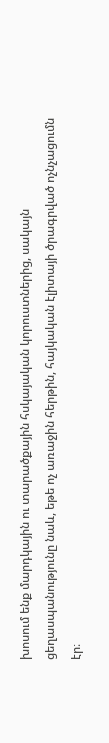խոսում ենք մարդկային ու տարածքային հսկայական կորուստներից, սակայն ցեղասպանությունը նաև, եթե ոչ առաջին հերթին, հայկական էլիտայի ծրագրված ոչնչացումն էր։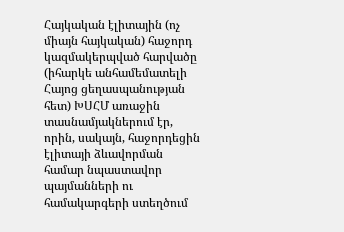Հայկական էլիտային (ոչ միայն հայկական) հաջորդ կազմակերպված հարվածը (իհարկե անհամեմատելի Հայոց ցեղասպանության հետ) ԽՍՀՄ առաջին տասնամյակներում էր, որին, սակայն, հաջորդեցին էլիտայի ձևավորման համար նպաստավոր պայմանների ու համակարգերի ստեղծում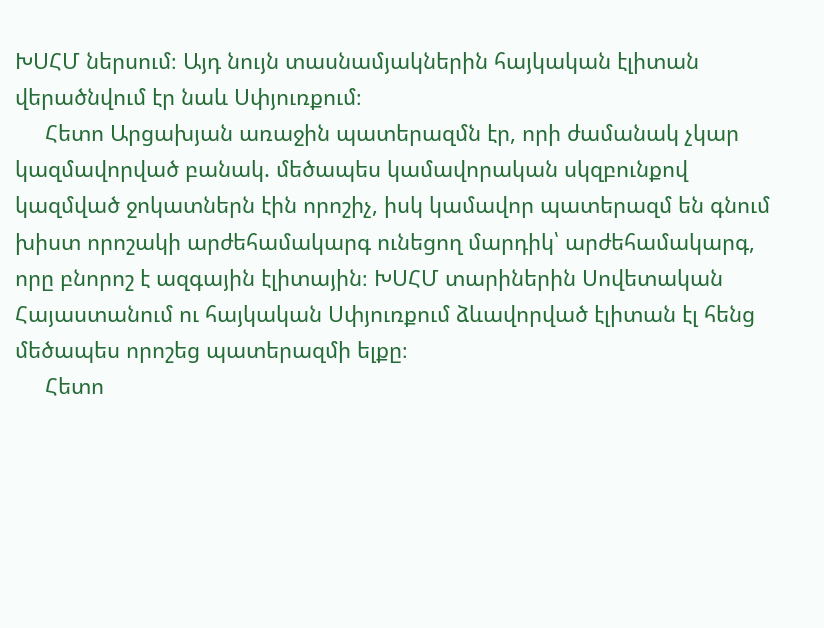ԽՍՀՄ ներսում։ Այդ նույն տասնամյակներին հայկական էլիտան վերածնվում էր նաև Սփյուռքում։
     Հետո Արցախյան առաջին պատերազմն էր, որի ժամանակ չկար կազմավորված բանակ. մեծապես կամավորական սկզբունքով կազմված ջոկատներն էին որոշիչ, իսկ կամավոր պատերազմ են գնում խիստ որոշակի արժեհամակարգ ունեցող մարդիկ՝ արժեհամակարգ, որը բնորոշ է ազգային էլիտային։ ԽՍՀՄ տարիներին Սովետական Հայաստանում ու հայկական Սփյուռքում ձևավորված էլիտան էլ հենց մեծապես որոշեց պատերազմի ելքը։
     Հետո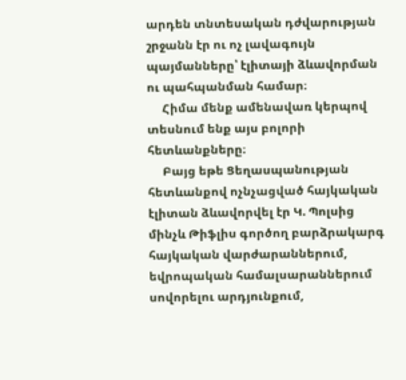արդեն տնտեսական դժվարության շրջանն էր ու ոչ լավագույն պայմանները՝ էլիտայի ձևավորման ու պահպանման համար։
     Հիմա մենք ամենավառ կերպով տեսնում ենք այս բոլորի հետևանքները։
     Բայց եթե Ցեղասպանության հետևանքով ոչնչացված հայկական էլիտան ձևավորվել էր Կ. Պոլսից մինչև Թիֆլիս գործող բարձրակարգ հայկական վարժարաններում, եվրոպական համալսարաններում սովորելու արդյունքում,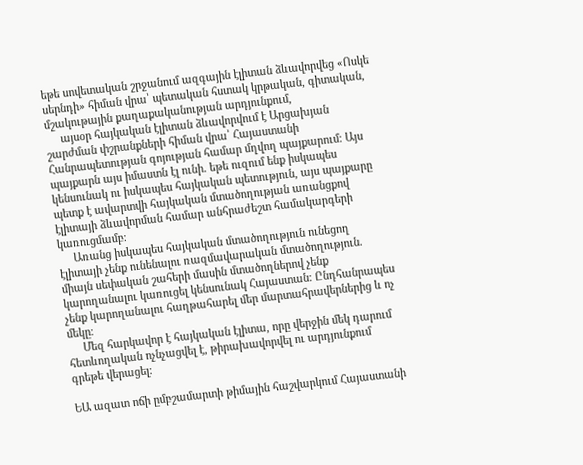եթե սովետական շրջանում ազգային էլիտան ձևավորվեց «Ոսկե սերնդի» հիման վրա՝ պետական հստակ կրթական, գիտական, մշակութային քաղաքականության արդյունքում,
     այսօր հայկական էլիտան ձևավորվում է Արցախյան շարժման փշրանքների հիման վրա՝ Հայաստանի Հանրապետության գոյության համար մղվող պայքարում։ Այս պայքարն այս իմաստն էլ ունի. եթե ուզում ենք իսկապես կենսունակ ու իսկապես հայկական պետություն, այս պայքարը պետք է ավարտվի հայկական մտածողության առանցքով էլիտայի ձևավորման համար անհրաժեշտ համակարգերի կառուցմամբ։
     Առանց իսկապես հայկական մտածողություն ունեցող էլիտայի չենք ունենալու ռազմավարական մտածողություն. միայն սեփական շահերի մասին մտածողներով չենք կարողանալու կառուցել կենսունակ Հայաստան։ Ընդհանրապես չենք կարողանալու հաղթահարել մեր մարտահրավերներից և ոչ մեկը։
     Մեզ հարկավոր է հայկական էլիտա, որը վերջին մեկ դարում հետևողական ոչնչացվել է, թիրախավորվել ու արդյունքում գրեթե վերացել։

ԵԱ ազատ ոճի ըմբշամարտի թիմային հաշվարկում Հայաստանի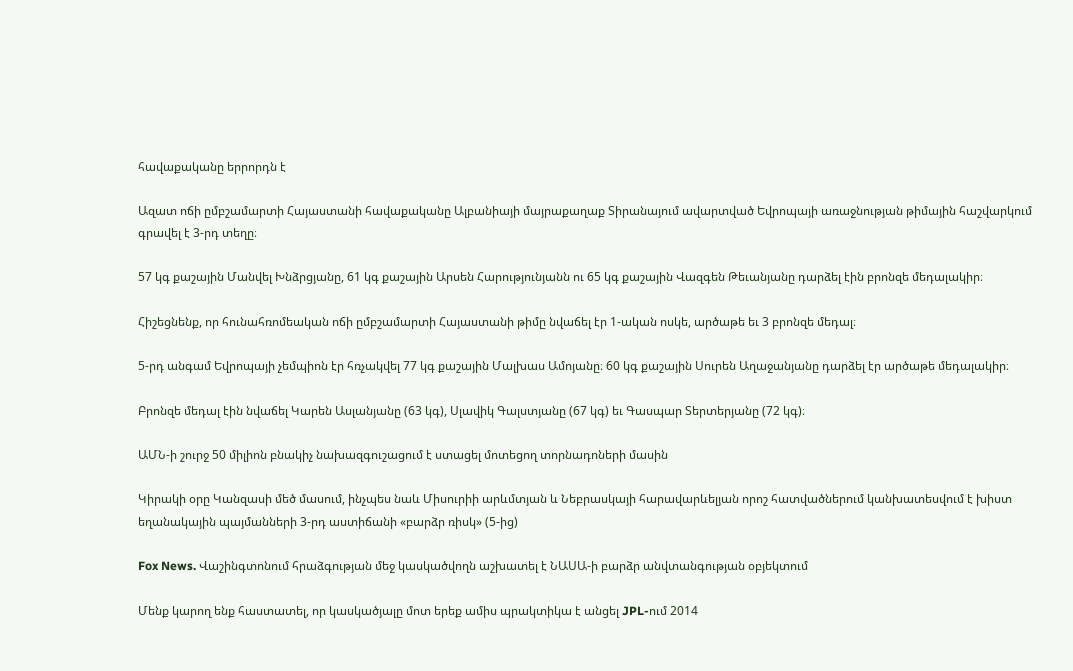հավաքականը երրորդն է

Ազատ ոճի ըմբշամարտի Հայաստանի հավաքականը Ալբանիայի մայրաքաղաք Տիրանայում ավարտված Եվրոպայի առաջնության թիմային հաշվարկում գրավել է 3-րդ տեղը։

57 կգ քաշային Մանվել Խնձրցյանը, 61 կգ քաշային Արսեն Հարությունյանն ու 65 կգ քաշային Վազգեն Թեւանյանը դարձել էին բրոնզե մեդալակիր։

Հիշեցնենք, որ հունահռոմեական ոճի ըմբշամարտի Հայաստանի թիմը նվաճել էր 1-ական ոսկե, արծաթե եւ 3 բրոնզե մեդալ։

5-րդ անգամ Եվրոպայի չեմպիոն էր հռչակվել 77 կգ քաշային Մալխաս Ամոյանը։ 60 կգ քաշային Սուրեն Աղաջանյանը դարձել էր արծաթե մեդալակիր։

Բրոնզե մեդալ էին նվաճել Կարեն Ասլանյանը (63 կգ), Սլավիկ Գալստյանը (67 կգ) եւ Գասպար Տերտերյանը (72 կգ)։

ԱՄՆ-ի շուրջ 50 միլիոն բնակիչ նախազգուշացում է ստացել մոտեցող տորնադոների մասին

Կիրակի օրը Կանզասի մեծ մասում, ինչպես նաև Միսուրիի արևմտյան և Նեբրասկայի հարավարևելյան որոշ հատվածներում կանխատեսվում է խիստ եղանակային պայմանների 3-րդ աստիճանի «բարձր ռիսկ» (5-ից)

Fox News. Վաշինգտոնում հրաձգության մեջ կասկածվողն աշխատել է ՆԱՍԱ-ի բարձր անվտանգության օբյեկտում

Մենք կարող ենք հաստատել, որ կասկածյալը մոտ երեք ամիս պրակտիկա է անցել JPL-ում 2014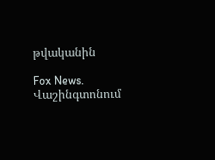թվականին

Fox News. Վաշինգտոնում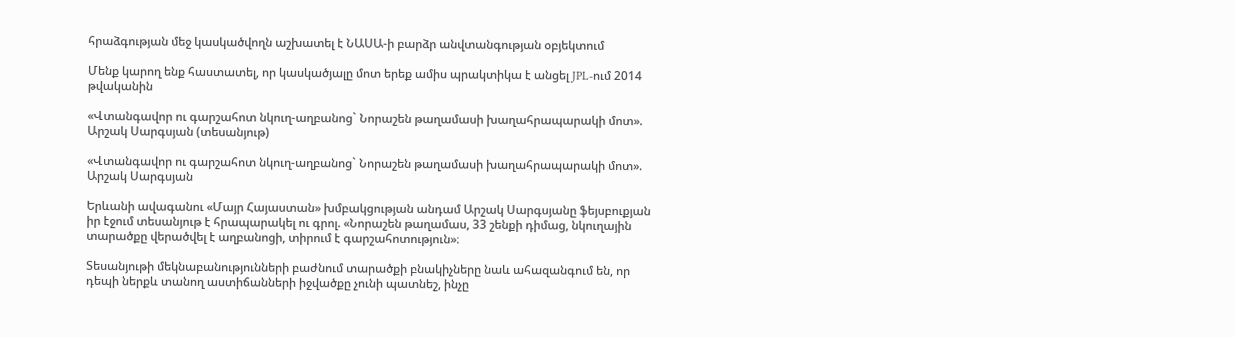հրաձգության մեջ կասկածվողն աշխատել է ՆԱՍԱ-ի բարձր անվտանգության օբյեկտում

Մենք կարող ենք հաստատել, որ կասկածյալը մոտ երեք ամիս պրակտիկա է անցել JPL-ում 2014 թվականին

«Վտանգավոր ու գարշահոտ նկուղ-աղբանոց` Նորաշեն թաղամասի խաղահրապարակի մոտ». Արշակ Սարգսյան (տեսանյութ)

«Վտանգավոր ու գարշահոտ նկուղ-աղբանոց` Նորաշեն թաղամասի խաղահրապարակի մոտ». Արշակ Սարգսյան

Երևանի ավագանու «Մայր Հայաստան» խմբակցության անդամ Արշակ Սարգսյանը ֆեյսբուքյան իր էջում տեսանյութ է հրապարակել ու գրոլ. «Նորաշեն թաղամաս, 33 շենքի դիմաց, նկուղային տարածքը վերածվել է աղբանոցի, տիրում է գարշահոտություն»։

Տեսանյութի մեկնաբանությունների բաժնում տարածքի բնակիչները նաև ահազանգում են, որ դեպի ներքև տանող աստիճանների իջվածքը չունի պատնեշ, ինչը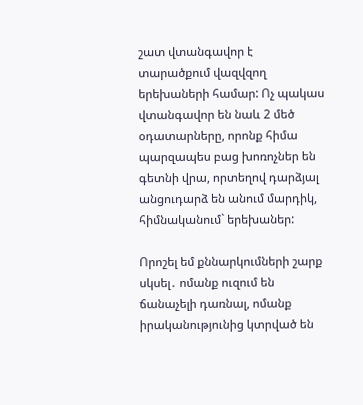շատ վտանգավոր է տարածքում վազվզող երեխաների համար: Ոչ պակաս վտանգավոր են նաև 2 մեծ օդատարները, որոնք հիմա պարզապես բաց խոռոչներ են գետնի վրա, որտեղով դարձյալ անցուդարձ են անում մարդիկ, հիմնականում` երեխաներ:

Որոշել եմ քննարկումների շարք սկսել․ ոմանք ուզում են ճանաչելի դառնալ, ոմանք իրականությունից կտրված են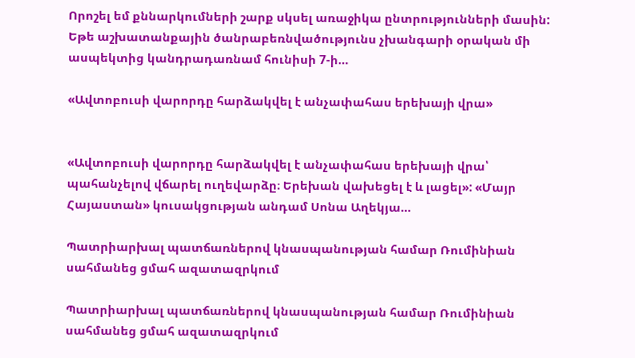Որոշել եմ քննարկումների շարք սկսել առաջիկա ընտրությունների մասին: Եթե աշխատանքային ծանրաբեռնվածությունս չխանգարի օրական մի ասպեկտից կանդրադառնամ հունիսի 7-ի…

«Ավտոբուսի վարորդը հարձակվել է անչափահաս երեխայի վրա»


«Ավտոբուսի վարորդը հարձակվել է անչափահաս երեխայի վրա՝ պահանչելով վճարել ուղեվարձը։ Երեխան վախեցել է և լացել»: «Մայր Հայաստան» կուսակցության անդամ Սոնա Աղեկյա…

Պատրիարխալ պատճառներով կնասպանության համար Ռումինիան սահմանեց ցմահ ազատազրկում

Պատրիարխալ պատճառներով կնասպանության համար Ռումինիան սահմանեց ցմահ ազատազրկում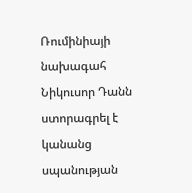Ռումինիայի նախագահ Նիկուսոր Դանն ստորագրել է կանանց սպանության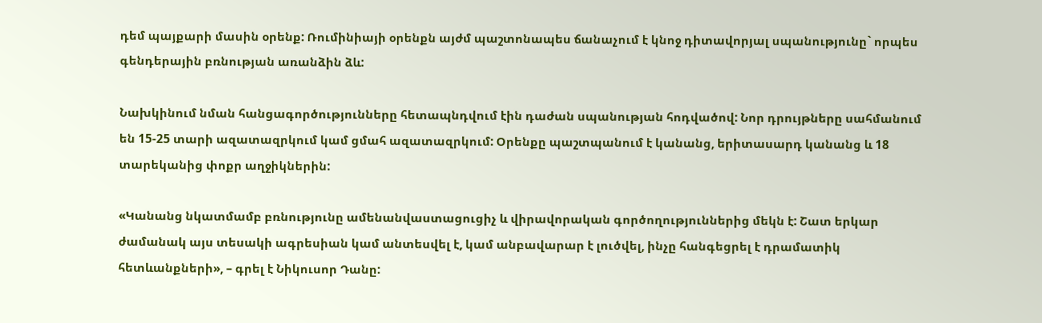դեմ պայքարի մասին օրենք: Ռումինիայի օրենքն այժմ պաշտոնապես ճանաչում է կնոջ դիտավորյալ սպանությունը` որպես գենդերային բռնության առանձին ձև:

Նախկինում նման հանցագործությունները հետապնդվում էին դաժան սպանության հոդվածով: Նոր դրույթները սահմանում են 15-25 տարի ազատազրկում կամ ցմահ ազատազրկում: Օրենքը պաշտպանում է կանանց, երիտասարդ կանանց և 18 տարեկանից փոքր աղջիկներին:

«Կանանց նկատմամբ բռնությունը ամենանվաստացուցիչ և վիրավորական գործողություններից մեկն է: Շատ երկար ժամանակ այս տեսակի ագրեսիան կամ անտեսվել է, կամ անբավարար է լուծվել, ինչը հանգեցրել է դրամատիկ հետևանքների», – գրել է Նիկուսոր Դանը: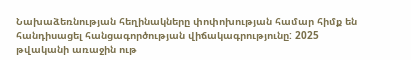Նախաձեռնության հեղինակները փոփոխության համար հիմք են հանդիսացել հանցագործության վիճակագրությունը: 2025 թվականի առաջին ութ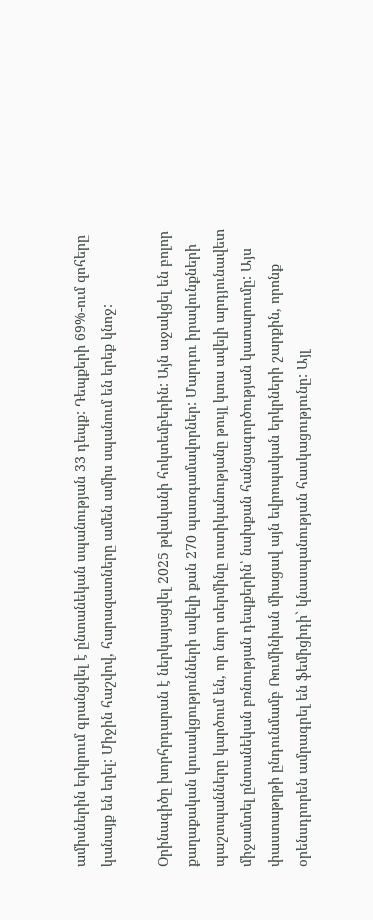ամիսներին երկրում գրանցվել է ընտանեկան սպանության 33 դեպք: Դեպքերի 69%-ում զոհերը կանայք են եղել: Միջին հաշվով, հարազատները ամեն ամիս սպանում են երեք կնոջ:

Օրինագիծը խորհրդարան է ներկայացվել 2025 թվականի հոկտեմբերին: Այն աջակցել են բոլոր քաղաքական կուսակցությունների ավելի քան 270 պատգամավորներ: Մարդու իրավունքների պաշտպանները կարծում են, որ նոր տերմինը ոստիկանությանը թույլ կտա ավելի արդյունավետ միջամտել ընտանեկան բռնության դեպքերին՝ նախքան հանցագործության կատարումը: Այս փաստաթղթի ընդունմամբ Ռումինիան միացավ այն եվրոպական երկրների շարքին, որոնք օրենսդրորեն ամրագրել են ֆեմիցիդի` կնասպանության հասկացությունը: Այլ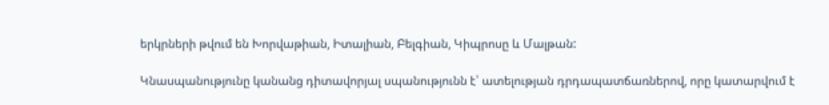երկրների թվում են Խորվաթիան, Իտալիան, Բելգիան, Կիպրոսը և Մալթան:

Կնասպանությունը կանանց դիտավորյալ սպանությունն է՝ ատելության դրդապատճառներով, որը կատարվում է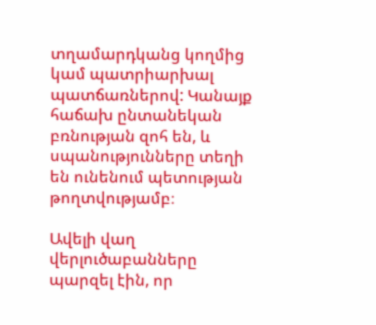տղամարդկանց կողմից կամ պատրիարխալ պատճառներով: Կանայք հաճախ ընտանեկան բռնության զոհ են, և սպանությունները տեղի են ունենում պետության թողտվությամբ։

Ավելի վաղ վերլուծաբանները պարզել էին, որ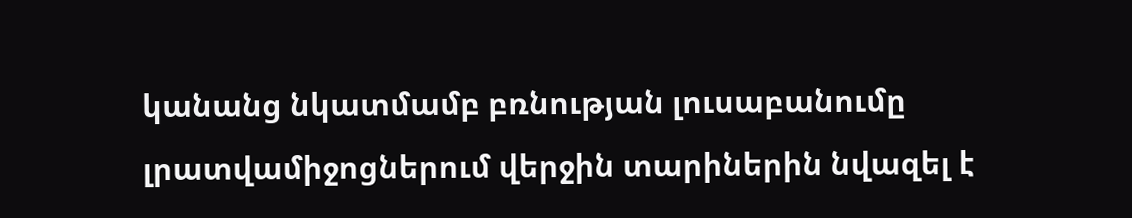կանանց նկատմամբ բռնության լուսաբանումը լրատվամիջոցներում վերջին տարիներին նվազել է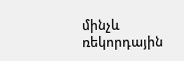մինչև ռեկորդային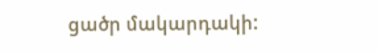ցածր մակարդակի: